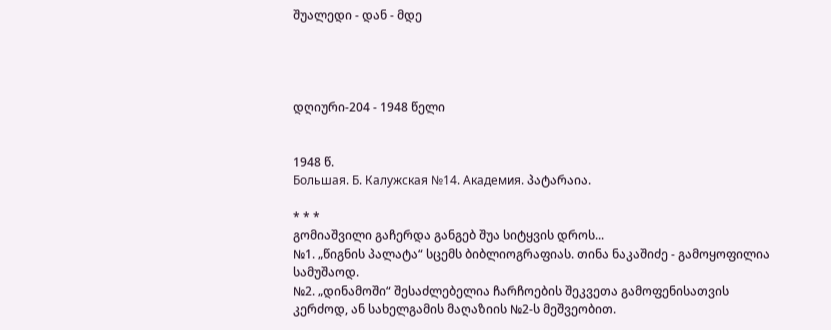შუალედი - დან - მდე




დღიური-204 - 1948 წელი


1948 წ.
Большая. Б. Калужская №14. Академия. პატარაია.

* * *
გომიაშვილი გაჩერდა განგებ შუა სიტყვის დროს...
№1. „წიგნის პალატა“ სცემს ბიბლიოგრაფიას. თინა ნაკაშიძე - გამოყოფილია სამუშაოდ.
№2. „დინამოში“ შესაძლებელია ჩარჩოების შეკვეთა გამოფენისათვის კერძოდ, ან სახელგამის მაღაზიის №2-ს მეშვეობით.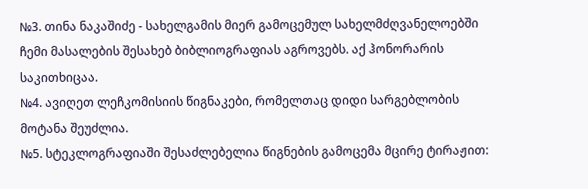№3. თინა ნაკაშიძე - სახელგამის მიერ გამოცემულ სახელმძღვანელოებში ჩემი მასალების შესახებ ბიბლიოგრაფიას აგროვებს. აქ ჰონორარის საკითხიცაა.
№4. ავიღეთ ლეჩკომისიის წიგნაკები, რომელთაც დიდი სარგებლობის მოტანა შეუძლია.
№5. სტეკლოგრაფიაში შესაძლებელია წიგნების გამოცემა მცირე ტირაჟით: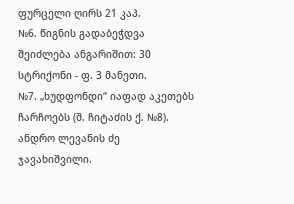ფურცელი ღირს 21 კაპ.
№6. წიგნის გადაბეჭდვა შეიძლება ანგარიშით: 30 სტრიქონი - ფ. 3 მანეთი.
№7. „ხუდფონდი“ იაფად აკეთებს ჩარჩოებს (შ. ჩიტაძის ქ. №8). ანდრო ლევანის ძე ჯავახიშვილი.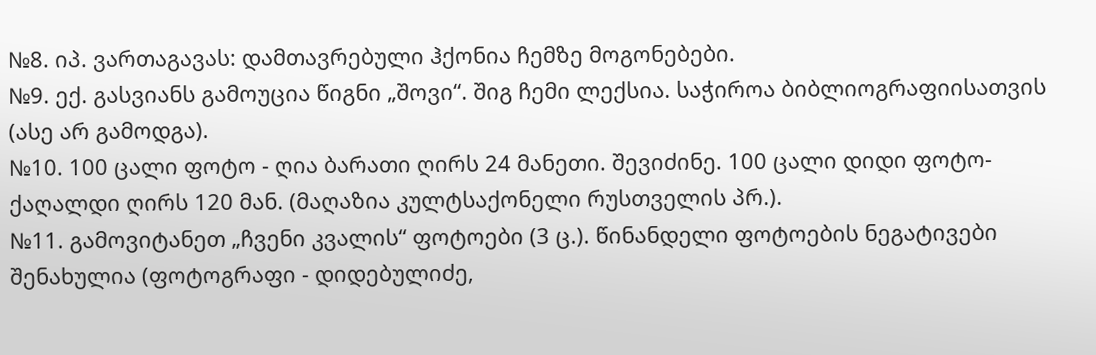№8. იპ. ვართაგავას: დამთავრებული ჰქონია ჩემზე მოგონებები.
№9. ექ. გასვიანს გამოუცია წიგნი „შოვი“. შიგ ჩემი ლექსია. საჭიროა ბიბლიოგრაფიისათვის (ასე არ გამოდგა).
№10. 100 ცალი ფოტო - ღია ბარათი ღირს 24 მანეთი. შევიძინე. 100 ცალი დიდი ფოტო-ქაღალდი ღირს 120 მან. (მაღაზია კულტსაქონელი რუსთველის პრ.).
№11. გამოვიტანეთ „ჩვენი კვალის“ ფოტოები (3 ც.). წინანდელი ფოტოების ნეგატივები შენახულია (ფოტოგრაფი - დიდებულიძე,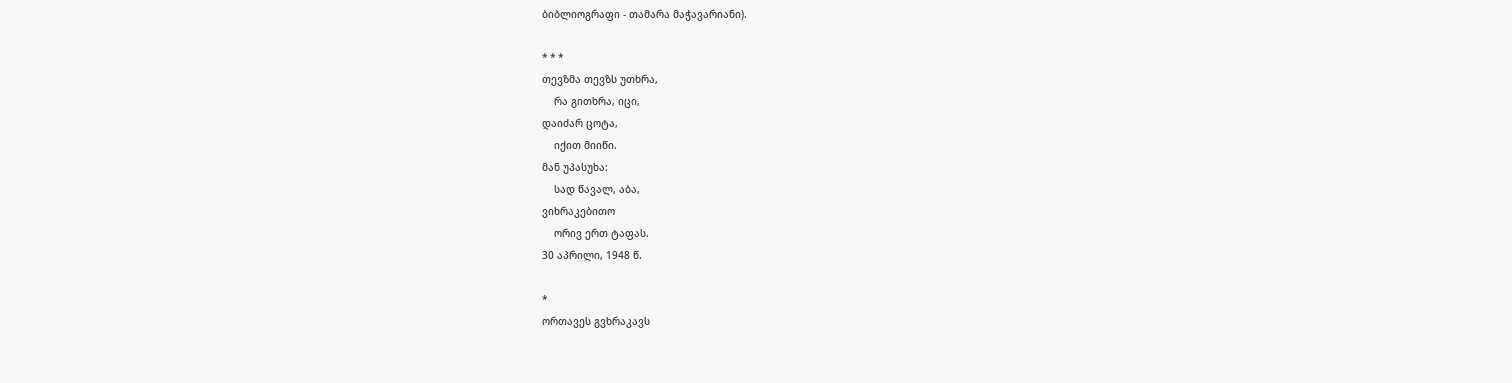ბიბლიოგრაფი - თამარა მაჭავარიანი).

* * *
თევზმა თევზს უთხრა,
    რა გითხრა, იცი,
დაიძარ ცოტა,
    იქით მიიწი.
მან უპასუხა:
    სად წავალ, აბა,
ვიხრაკებითო
    ორივ ერთ ტაფას.
30 აპრილი, 1948 წ.

*
ორთავეს გვხრაკავს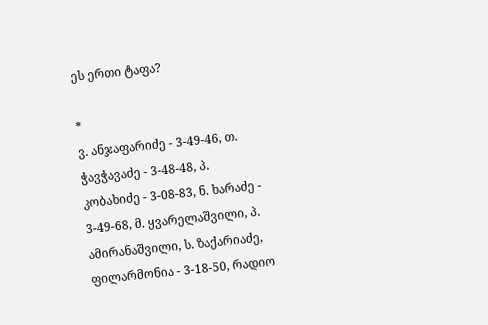ეს ერთი ტაფა?

*
ვ. ანჯაფარიძე - 3-49-46, თ. ჭავჭავაძე - 3-48-48, პ. კობახიძე - 3-08-83, ნ. ხარაძე - 3-49-68, მ. ყვარელაშვილი, პ. ამირანაშვილი, ს. ზაქარიაძე, ფილარმონია - 3-18-50, რადიო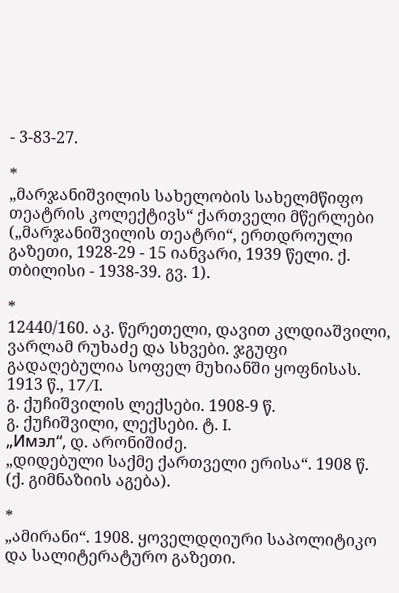- 3-83-27.

*
„მარჯანიშვილის სახელობის სახელმწიფო თეატრის კოლექტივს“ ქართველი მწერლები („მარჯანიშვილის თეატრი“, ერთდროული გაზეთი, 1928-29 - 15 იანვარი, 1939 წელი. ქ. თბილისი - 1938-39. გვ. 1).

*
12440/160. აკ. წერეთელი, დავით კლდიაშვილი, ვარლამ რუხაძე და სხვები. ჯგუფი გადაღებულია სოფელ მუხიანში ყოფნისას. 1913 წ., 17/I.
გ. ქუჩიშვილის ლექსები. 1908-9 წ.
გ. ქუჩიშვილი, ლექსები. ტ. I.
„Имэл“, დ. არონიშიძე.
„დიდებული საქმე ქართველი ერისა“. 1908 წ. (ქ. გიმნაზიის აგება).

*
„ამირანი“. 1908. ყოველდღიური საპოლიტიკო და სალიტერატურო გაზეთი.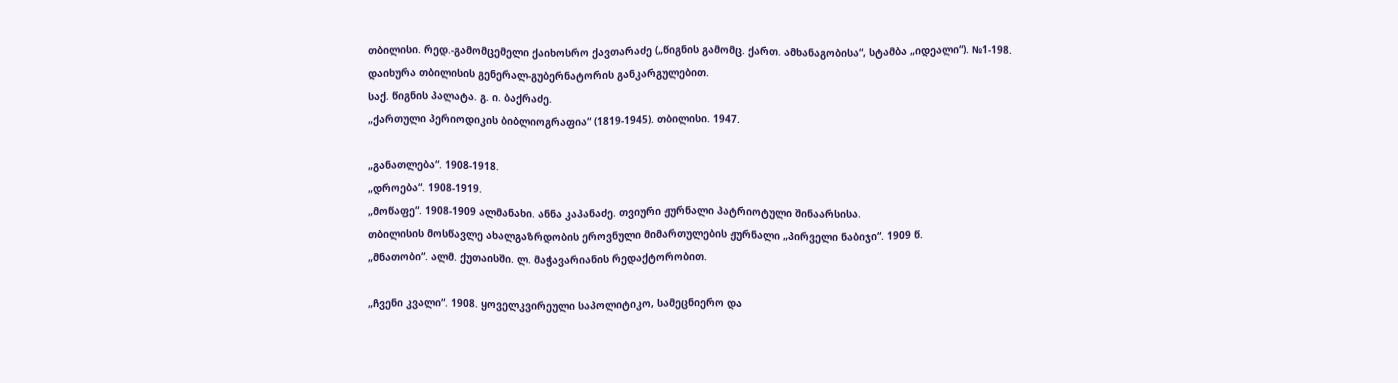თბილისი. რედ.-გამომცემელი ქაიხოსრო ქავთარაძე („წიგნის გამომც. ქართ. ამხანაგობისა“, სტამბა „იდეალი“). №1-198. დაიხურა თბილისის გენერალ-გუბერნატორის განკარგულებით.
საქ. წიგნის პალატა. გ. ი. ბაქრაძე.
„ქართული პერიოდიკის ბიბლიოგრაფია“ (1819-1945). თბილისი. 1947.

„განათლება“. 1908-1918.
„დროება“. 1908-1919.
„მოწაფე“. 1908-1909 ალმანახი. ანნა კაპანაძე. თვიური ჟურნალი პატრიოტული შინაარსისა.
თბილისის მოსწავლე ახალგაზრდობის ეროვნული მიმართულების ჟურნალი „პირველი ნაბიჯი“. 1909 წ.
„მნათობი“. ალმ. ქუთაისში. ლ. მაჭავარიანის რედაქტორობით.

„ჩვენი კვალი“. 1908. ყოველკვირეული საპოლიტიკო, სამეცნიერო და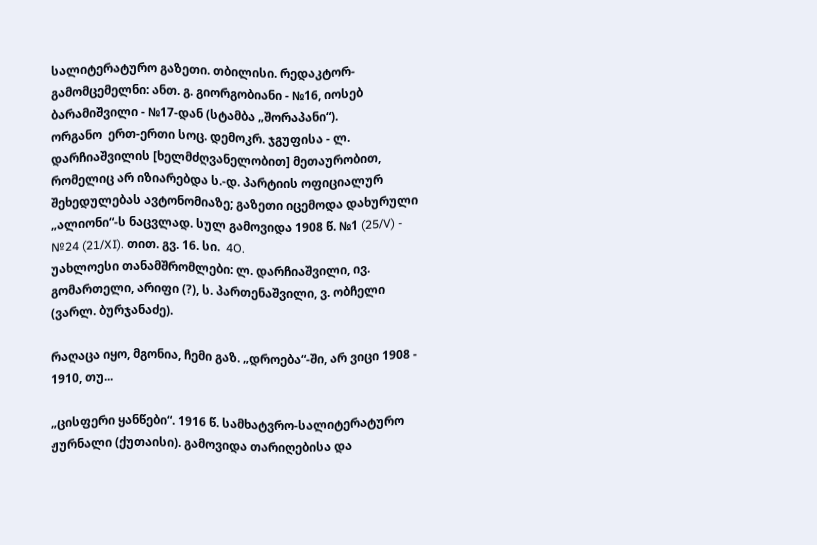სალიტერატურო გაზეთი. თბილისი. რედაკტორ-გამომცემელნი: ანთ. გ. გიორგობიანი - №16, იოსებ ბარამიშვილი - №17-დან (სტამბა „შორაპანი“).
ორგანო  ერთ-ერთი სოც. დემოკრ. ჯგუფისა - ლ. დარჩიაშვილის [ხელმძღვანელობით] მეთაურობით, რომელიც არ იზიარებდა ს.-დ. პარტიის ოფიციალურ შეხედულებას ავტონომიაზე; გაზეთი იცემოდა დახურული „ალიონი“-ს ნაცვლად. სულ გამოვიდა 1908 წ. №1 (25/V) - №24 (21/XI). თით. გვ. 16. სი.  4O.
უახლოესი თანამშრომლები: ლ. დარჩიაშვილი, ივ. გომართელი, არიფი (?), ს. პართენაშვილი, ვ. ობჩელი (ვარლ. ბურჯანაძე).

რაღაცა იყო, მგონია, ჩემი გაზ. „დროება“-ში, არ ვიცი 1908 - 1910, თუ...

„ცისფერი ყანწები“. 1916 წ. სამხატვრო-სალიტერატურო ჟურნალი (ქუთაისი). გამოვიდა თარიღებისა და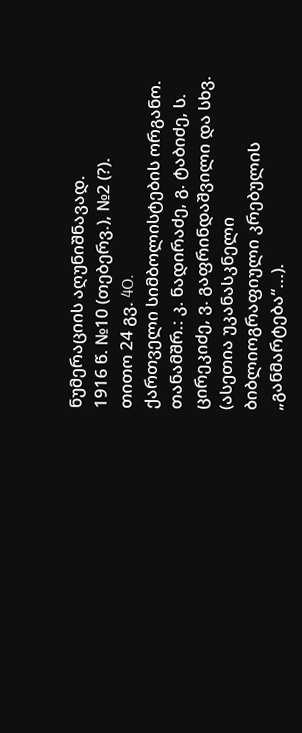ნუმერაციის აღუნიშნავად.
1916 წ. №10 (თებერვ.), №2 (?).
თითო 24 გვ. 4O.
ქართველი სიმბოლისტების ორგანო. თანამშრ.: კ. ნადირაძე, გ. ტაბიძე, ს. ცირეკიძე, ვ. გაფრინდაშვილი და სხვ.
(ასეთია უკანასკნელი ბიბლიოგრაფიული კრებულის „განმარტება“...).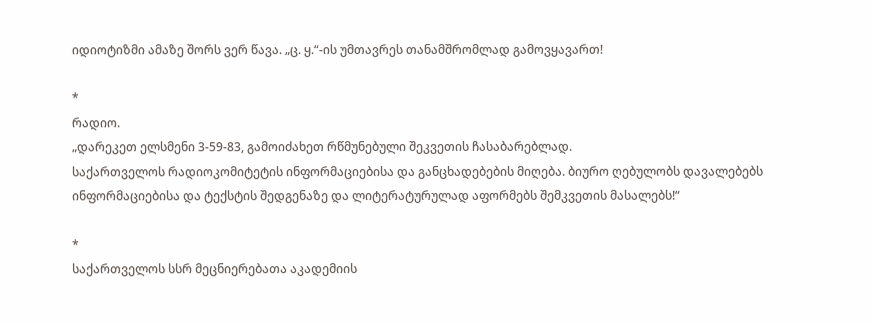იდიოტიზმი ამაზე შორს ვერ წავა. „ც. ყ.“-ის უმთავრეს თანამშრომლად გამოვყავართ!

*
რადიო.
„დარეკეთ ელსმენი 3-59-83, გამოიძახეთ რწმუნებული შეკვეთის ჩასაბარებლად.
საქართველოს რადიოკომიტეტის ინფორმაციებისა და განცხადებების მიღება. ბიურო ღებულობს დავალებებს ინფორმაციებისა და ტექსტის შედგენაზე და ლიტერატურულად აფორმებს შემკვეთის მასალებს!“

*
საქართველოს სსრ მეცნიერებათა აკადემიის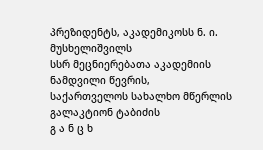პრეზიდენტს, აკადემიკოსს ნ. ი. მუსხელიშვილს
სსრ მეცნიერებათა აკადემიის ნამდვილი წევრის,
საქართველოს სახალხო მწერლის გალაკტიონ ტაბიძის
გ ა ნ ც ხ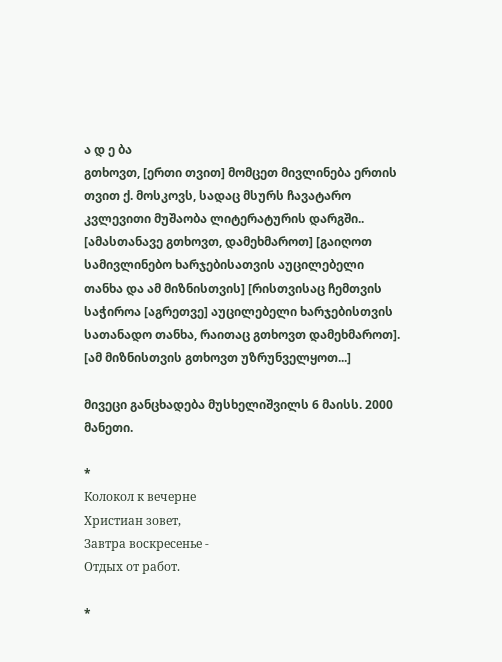ა დ ე ბა
გთხოვთ, [ერთი თვით] მომცეთ მივლინება ერთის თვით ქ. მოსკოვს, სადაც მსურს ჩავატარო კვლევითი მუშაობა ლიტერატურის დარგში..
[ამასთანავე გთხოვთ, დამეხმაროთ] [გაიღოთ სამივლინებო ხარჯებისათვის აუცილებელი თანხა და ამ მიზნისთვის] [რისთვისაც ჩემთვის საჭიროა [აგრეთვე] აუცილებელი ხარჯებისთვის სათანადო თანხა, რაითაც გთხოვთ დამეხმაროთ].
[ამ მიზნისთვის გთხოვთ უზრუნველყოთ...]

მივეცი განცხადება მუსხელიშვილს 6 მაისს. 2000 მანეთი.

*
Колокол к вечерне
Христиан зовет,
Завтра воскресенье -
Отдых от работ.

*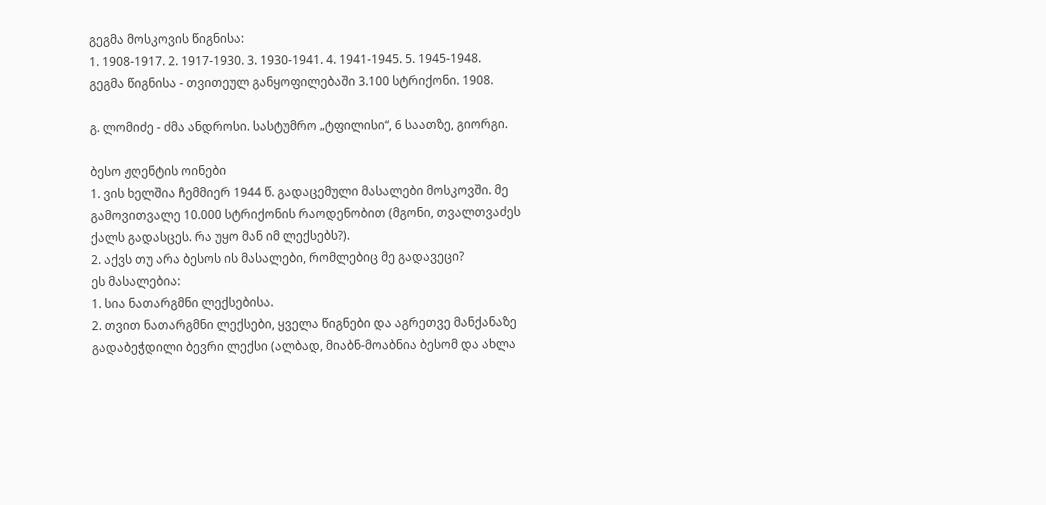გეგმა მოსკოვის წიგნისა:
1. 1908-1917. 2. 1917-1930. 3. 1930-1941. 4. 1941-1945. 5. 1945-1948.
გეგმა წიგნისა - თვითეულ განყოფილებაში 3.100 სტრიქონი. 1908.

გ. ლომიძე - ძმა ანდროსი. სასტუმრო „ტფილისი“, 6 საათზე, გიორგი.

ბესო ჟღენტის ოინები
1. ვის ხელშია ჩემმიერ 1944 წ. გადაცემული მასალები მოსკოვში. მე გამოვითვალე 10.000 სტრიქონის რაოდენობით (მგონი, თვალთვაძეს ქალს გადასცეს. რა უყო მან იმ ლექსებს?).
2. აქვს თუ არა ბესოს ის მასალები, რომლებიც მე გადავეცი?
ეს მასალებია:
1. სია ნათარგმნი ლექსებისა.
2. თვით ნათარგმნი ლექსები, ყველა წიგნები და აგრეთვე მანქანაზე გადაბეჭდილი ბევრი ლექსი (ალბად, მიაბნ-მოაბნია ბესომ და ახლა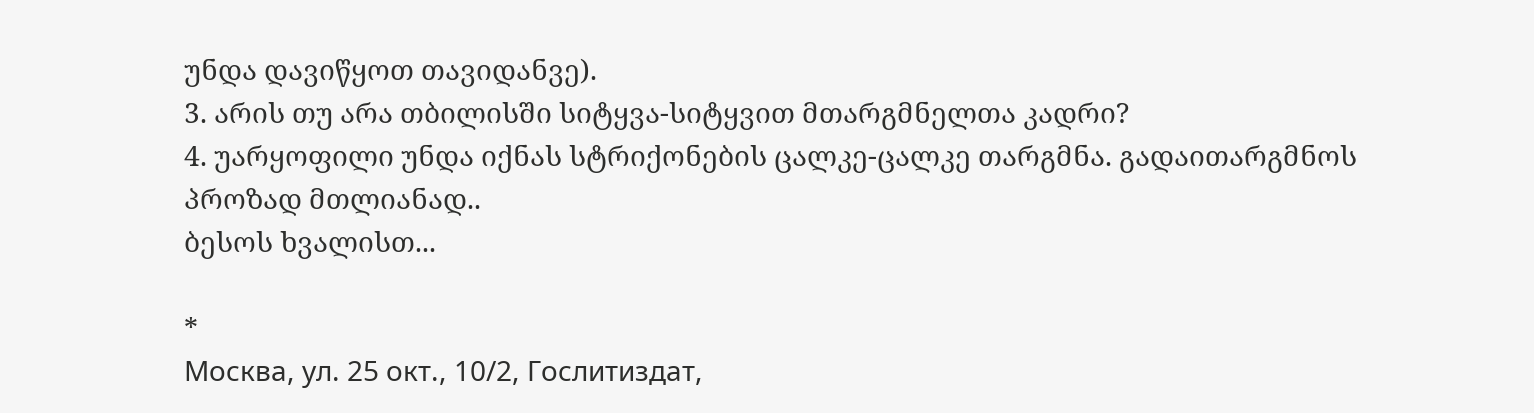უნდა დავიწყოთ თავიდანვე).
3. არის თუ არა თბილისში სიტყვა-სიტყვით მთარგმნელთა კადრი?
4. უარყოფილი უნდა იქნას სტრიქონების ცალკე-ცალკე თარგმნა. გადაითარგმნოს პროზად მთლიანად..
ბესოს ხვალისთ...

*
Москва, ул. 25 окт., 10/2, Гослитиздат,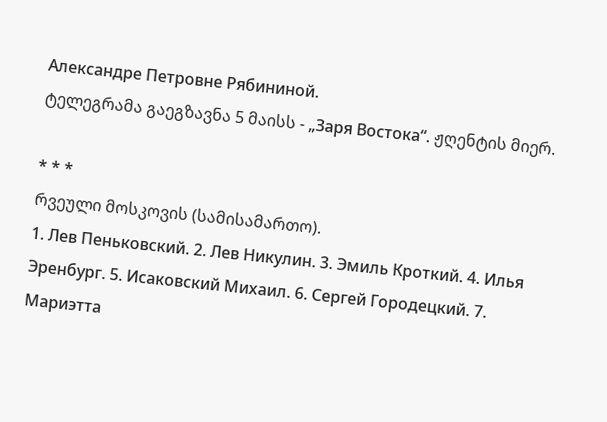Александре Петровне Рябининой.
ტელეგრამა გაეგზავნა 5 მაისს - „Заря Востока“. ჟღენტის მიერ.

* * *
რვეული მოსკოვის (სამისამართო).
1. Лев Пеньковский. 2. Лев Никулин. 3. Эмиль Кроткий. 4. Илья Эренбург. 5. Исаковский Михаил. 6. Сергей Городецкий. 7. Мариэтта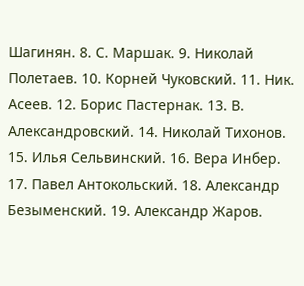Шагинян. 8. С. Маршак. 9. Николай Полетаев. 10. Корней Чуковский. 11. Ник. Асеев. 12. Борис Пастернак. 13. В. Александровский. 14. Николай Тихонов. 15. Илья Сельвинский. 16. Вера Инбер. 17. Павел Антокольский. 18. Александр Безыменский. 19. Александр Жаров.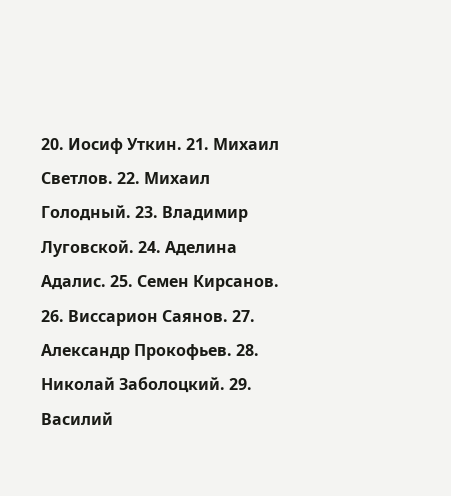20. Иосиф Уткин. 21. Михаил Светлов. 22. Михаил Голодный. 23. Владимир Луговской. 24. Аделина Адалис. 25. Семен Кирсанов. 26. Виссарион Саянов. 27. Александр Прокофьев. 28. Николай Заболоцкий. 29. Василий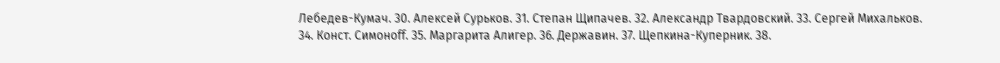Лебедев-Кумач. 30. Алексей Сурьков. 31. Степан Щипачев. 32. Александр Твардовский. 33. Сергей Михальков. 34. Конст. Симоноff. 35. Маргарита Алигер. 36. Державин. 37. Щепкина-Куперник. 38.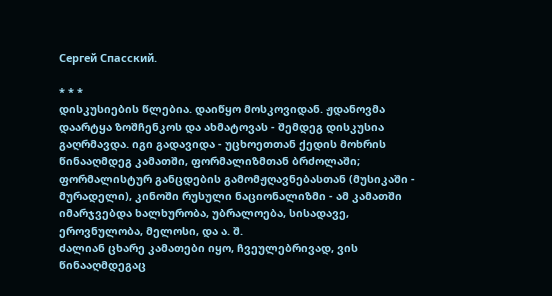Сергей Спасский.

* * *
დისკუსიების წლებია. დაიწყო მოსკოვიდან. ჟდანოვმა დაარტყა ზოშჩენკოს და ახმატოვას - შემდეგ დისკუსია გაღრმავდა. იგი გადავიდა - უცხოეთთან ქედის მოხრის წინააღმდეგ კამათში, ფორმალიზმთან ბრძოლაში; ფორმალისტურ განცდების გამომჟღავნებასთან (მუსიკაში - მურადელი), კინოში რუსული ნაციონალიზმი - ამ კამათში იმარჯვებდა ხალხურობა, უბრალოება, სისადავე, ეროვნულობა, მელოსი, და ა. შ.
ძალიან ცხარე კამათები იყო, ჩვეულებრივად, ვის წინააღმდეგაც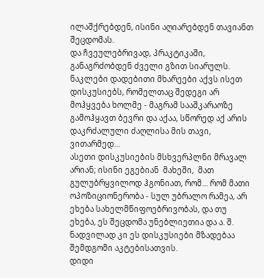ილაშქრებდენ, ისინი აღიარებდენ თავიანთ შეცდომას.
და ჩვეულებრივად, პრაკტიკაში, განაგრძობდენ ძველი გზით სიარულს.
ნაკლები დადებითი მხარეები აქვს ისეთ დისკუსიებს, რომელთაც შედეგი არ მოჰყვება ხოლმე - მაგრამ სააშკარაოზე გამოჰყავთ ბევრი და აქაა, სწორედ აქ არის დაკრძალული ძაღლისა მის თავი,  ვითარმედ...
ასეთი დისკუსიების მსხვერპლნი მრავალ არიან; ისინი ეგებიან  მახეში,  მათ გულუბრყვილოდ ჰგონიათ, რომ... რომ მათი ოპოზიციონერობა - სულ უბრალო რამეა, არ ეხება სახელმწიფოებრივობას, და თუ ეხება, ეს შეცდომა უნებლიეთია და ა. შ.
ნადვილად კი ეს დისკუსიები მზადებაა შემდგომი აკტებისათვის.
დიდი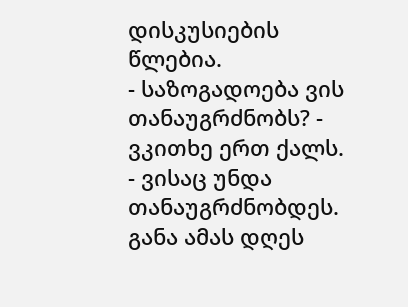დისკუსიების წლებია.
- საზოგადოება ვის თანაუგრძნობს? - ვკითხე ერთ ქალს.
- ვისაც უნდა თანაუგრძნობდეს. განა ამას დღეს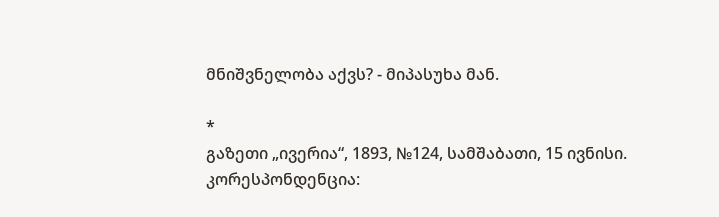მნიშვნელობა აქვს? - მიპასუხა მან.

*
გაზეთი „ივერია“, 1893, №124, სამშაბათი, 15 ივნისი.
კორესპონდენცია: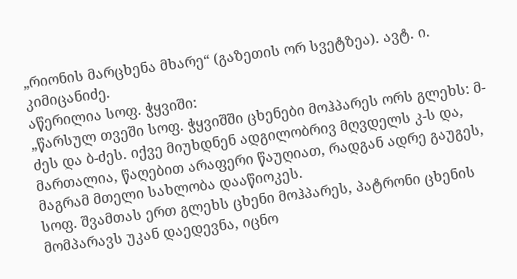„რიონის მარცხენა მხარე“ (გაზეთის ორ სვეტზეა). ავტ. ი. კიმიცანიძე.
აწერილია სოფ. ჭყვიში:
„წარსულ თვეში სოფ. ჭყვიშში ცხენები მოჰპარეს ორს გლეხს: მ-ძეს და ბ-ძეს. იქვე მიუხდნენ ადგილობრივ მღვდელს კ-ს და, მართალია, წაღებით არაფერი წაუღიათ, რადგან ადრე გაუგეს, მაგრამ მთელი სახლობა დააწიოკეს.
სოფ. შვამთას ერთ გლეხს ცხენი მოჰპარეს, პატრონი ცხენის მომპარავს უკან დაედევნა, იცნო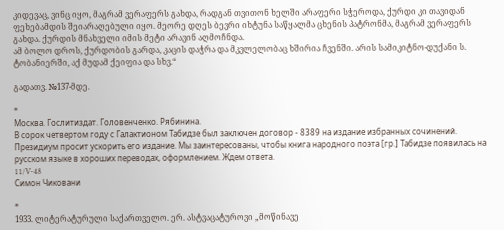კიდევაც, ვინც იყო, მაგრამ ვერაფერს გახდა, რადგან თვითონ ხელში არაფერი სჭეროდა, ქურდი კი თავიდან ფეხებამდის შეიარაღებული იყო. მეორე დღეს ბევრი იხტუნა საწყალმა ცხენის პატრონმა, მაგრამ ვერაფერს გახდა. ქურდის მნახველი იმის მეტი არავინ აღმოჩნდა.
ამ ბოლო დროს, ქურდობის გარდა, კაცის დაჭრა და მკვლელობაც ხშირია ჩვენში. არის სამიკიტნო-დუქანი ს. ტობანიერში, აქ მუდამ ქეიფია და სხვ.“

გადათვ. №137-მდე.

*
Москва. Гослитиздат. Головенченко. Рябинина.
В сорок четвертом году с Галактионом Табидзе был заключен договор - 8389 на издание избранных сочинений. Президиум просит ускорить его издание. Мы заинтересованы, чтобы книга народного поэта [гр.] Табидзе появилась на русском языке в хороших переводах, оформлением. Ждем ответа.
11/V-48
Симон Чиковани

*
1933. ლიტერატურული საქართველო. ერ. ასტვაცატუროვი „მოწინავე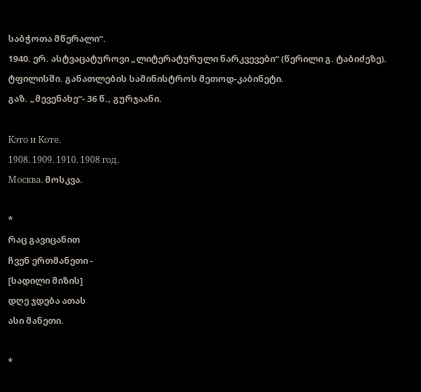საბჭოთა მწერალი“.
1940. ერ. ასტვაცატუროვი „ლიტერატურული ნარკვევები“ (წერილი გ. ტაბიძეზე). ტფილისში. განათლების სამინისტროს მეთოდ-კაბინეტი.
გაზ. „მევენახე“- 36 წ., გურჯაანი.

Кэто и Коте.
1908. 1909. 1910. 1908 год.
Москва. მოსკვა.

*
რაც გავიცანით
ჩვენ ერთმანეთი -
[სადილი მიზის]
დღე ჯდება ათას
ასი მანეთი.

*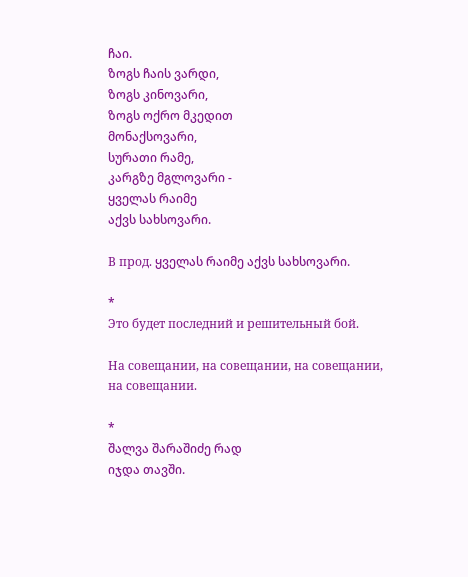ჩაი.
ზოგს ჩაის ვარდი,
ზოგს კინოვარი,
ზოგს ოქრო მკედით
მონაქსოვარი,
სურათი რამე,
კარგზე მგლოვარი -
ყველას რაიმე
აქვს სახსოვარი.

В прод. ყველას რაიმე აქვს სახსოვარი.

*
Это будет последний и решительный бой.

На совещании, на совещании, на совещании, на совещании.

*
შალვა შარაშიძე რად
იჯდა თავში.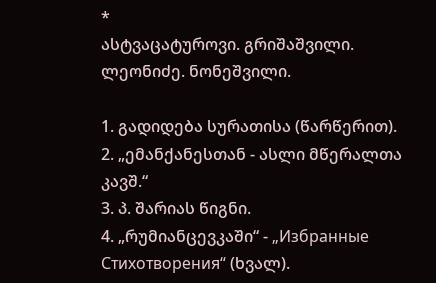*
ასტვაცატუროვი. გრიშაშვილი.
ლეონიძე. ნონეშვილი.

1. გადიდება სურათისა (წარწერით).
2. „ემანქანესთან - ასლი მწერალთა კავშ.“
3. პ. შარიას წიგნი.
4. „რუმიანცევკაში“ - „Избранные Стихотворения“ (ხვალ).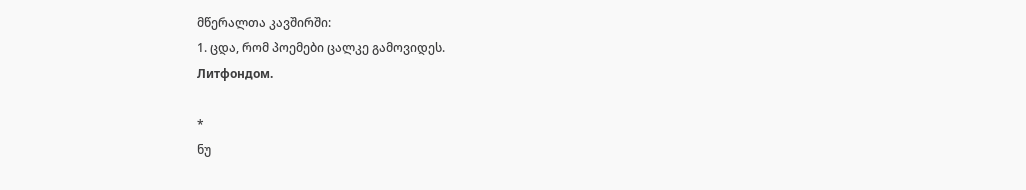მწერალთა კავშირში:
1. ცდა, რომ პოემები ცალკე გამოვიდეს.
Литфондом.

*
ნუ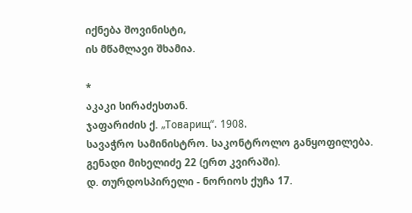იქნება შოვინისტი,
ის მწამლავი შხამია.

*
აკაკი სირაძესთან.
ჯაფარიძის ქ. „Товарищ“. 1908.
სავაჭრო სამინისტრო. საკონტროლო განყოფილება.
გენადი მიხელიძე 22 (ერთ კვირაში).
დ. თურდოსპირელი - ნორიოს ქუჩა 17.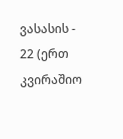ვასასის - 22 (ერთ კვირაშიო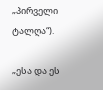„პირველი ტალღა“).

„ესა და ეს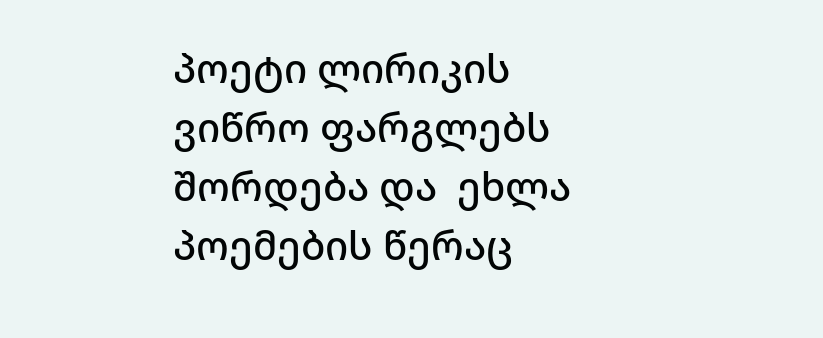პოეტი ლირიკის ვიწრო ფარგლებს შორდება და  ეხლა პოემების წერაც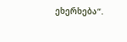ეხერხება“.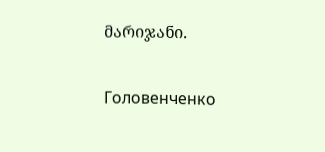მარიჯანი.

Головенченко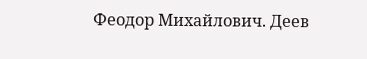Феодор Михайлович. Деев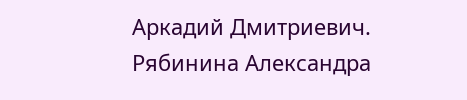Аркадий Дмитриевич. Рябинина Александра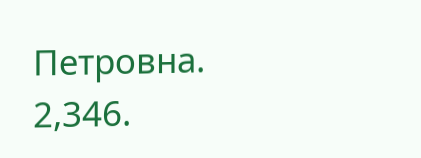Петровна.
2,346.